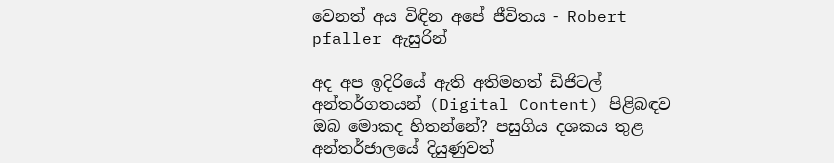වෙනත් අය විඳින අපේ ජීවිතය - Robert pfaller ඇසුරින්

අද අප ඉදිරියේ ඇති අතිමහත් ඩිජිටල් අන්තර්ගතයන් (Digital Content) පිළිබඳව ඔබ මොකද හිතන්නේ? පසුගිය දශකය තුළ අන්තර්ජාලයේ දියුණුවත්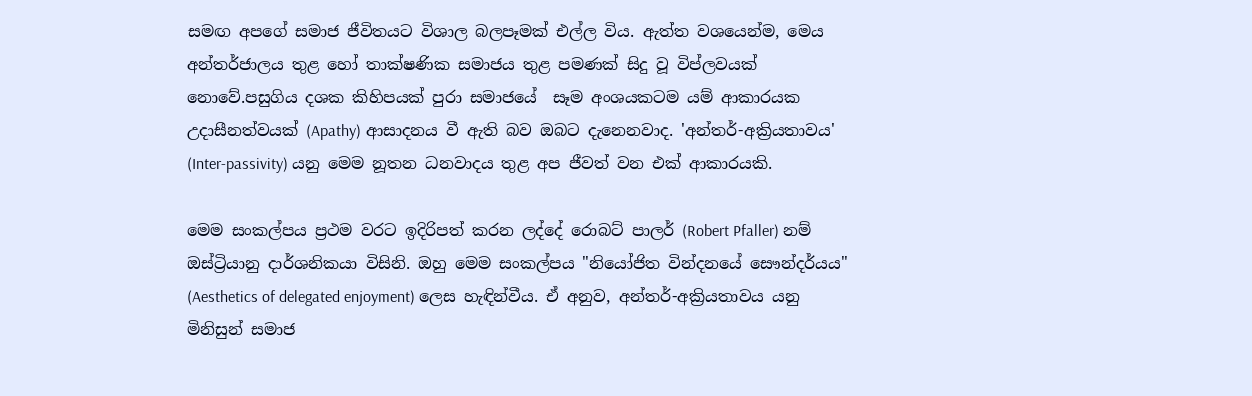සමඟ අපගේ සමාජ ජීවිතයට විශාල බලපෑමක් එල්ල විය. ඇත්ත වශයෙන්ම, මෙය අන්තර්ජාලය තුළ හෝ තාක්ෂණික සමාජය තුළ පමණක් සිදු වූ විප්ලවයක් නොවේ.පසුගිය දශක කිහිපයක් පුරා සමාජයේ  සෑම අංශයකටම යම් ආකාරයක උදාසීනත්වයක් (Apathy) ආසාදනය වී ඇති බව ඔබට දැනෙනවාද. 'අන්තර්-අක්‍රියතාවය' (Inter-passivity) යනු මෙම නූතන ධනවාදය තුළ අප ජීවත් වන එක් ආකාරයකි.

මෙම සංකල්පය ප්‍රථම වරට ඉදිරිපත් කරන ලද්දේ රොබට් පාලර් (Robert Pfaller) නම් ඔස්ට්‍රියානු දාර්ශනිකයා විසිනි. ඔහු මෙම සංකල්පය "නියෝජිත වින්දනයේ සෞන්දර්යය" (Aesthetics of delegated enjoyment) ලෙස හැඳින්වීය. ඒ අනුව, අන්තර්-අක්‍රියතාවය යනු මිනිසුන් සමාජ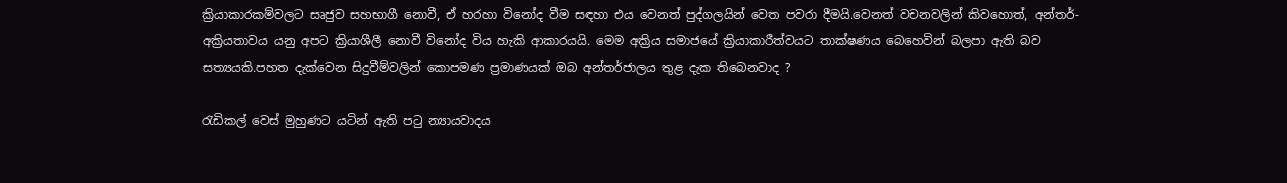ක්‍රියාකාරකම්වලට සෘජුව සහභාගී නොවී, ඒ හරහා විනෝද වීම සඳහා එය වෙනත් පුද්ගලයින් වෙත පවරා දීමයි.වෙනත් වචනවලින් කිවහොත්, අන්තර්-අක්‍රියතාවය යනු අපට ක්‍රියාශීලී නොවී විනෝද විය හැකි ආකාරයයි. මෙම අක්‍රිය සමාජයේ ක්‍රියාකාරීත්වයට තාක්ෂණය බෙහෙවින් බලපා ඇති බව සත්‍යයකි.පහත දැක්වෙන සිදුවීම්වලින් කොපමණ ප්‍රමාණයක් ඔබ අන්තර්ජාලය තුළ දැක තිබෙනවාද ?

රැඩිකල් වෙස් මුහුණට යටින් ඇති පටු න්‍යායවාදය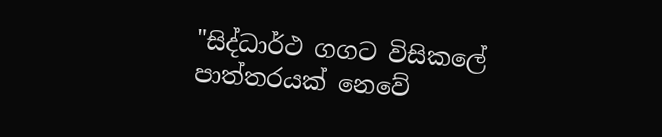"සිද්ධාර්ථ ගගට විසිකලේ පාත්තරයක් නෙවේ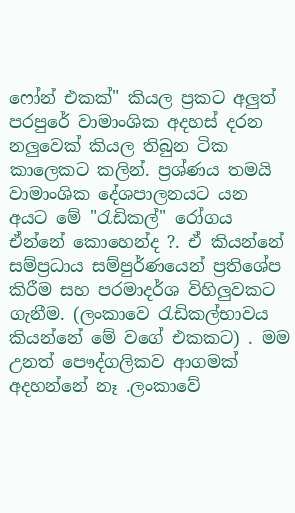ෆෝන් එකක්" කියල ප්‍රකට අලුත් පරපුරේ වාමාංශික අදහස් දරන නලුවෙක් කියල තිබුන ටික කාලෙකට කලින්. ප්‍රශ්ණය තමයි වාමාංශික දේශපාලනයට යන අයට මේ "රැඩිකල්" රෝගය ඒන්නේ කොහෙන්ද ?. ඒ කියන්නේ සම්ප්‍රධාය සම්පුර්ණයෙන් ප්‍රතිශේප කිරීම සහ පරමාදර්ශ විහිලුවකට ගැනීම. (ලංකාවෙ රැඩිකල්භාවය කියන්නේ මේ වගේ එකකට) . මම උනත් පෞද්ගලිකව ආගමක් අදහන්නේ නෑ .ලංකාවේ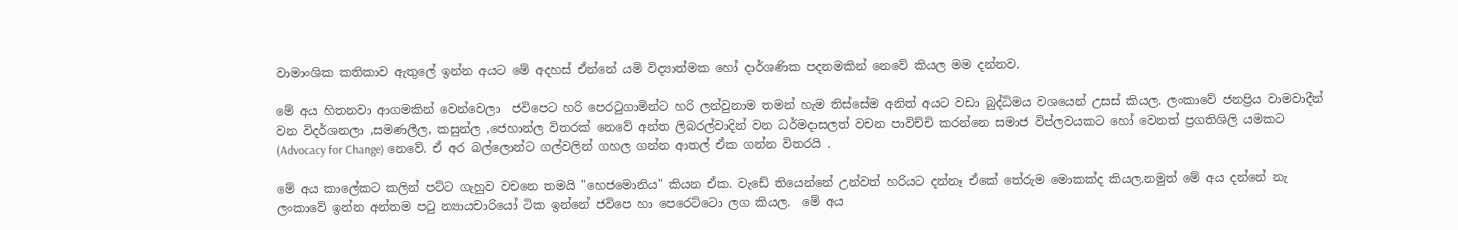වාමාංශික කතිකාව ඇතුලේ ඉන්න අයට මේ අදහස් ඒන්නේ යමි විද්‍යාත්මක හෝ දාර්ශණික පදනමකින් නෙවේ කියල මම දන්නව.

මේ අය හිතනවා ආගමකින් වෙන්වෙලා  ජවිපෙට හරි පෙරටුගාමින්ට හරි ලන්වුනාම තමන් හැම තිස්සේම අනිත් අයට වඩා බුද්ධිමය වශයෙන් උසස් කියල. ලංකාවේ ජනප්‍රිය වාමවාදීන් වන විදර්ශනලා ,සමණලීල, කසුන්ල ,ජෙහාන්ල විතරක් නෙවේ අන්ත ලිබරල්වාදින් වන ධර්මදාසලත් වචන පාවිච්චි කරන්නෙ සමාජ විප්ලවයකට හෝ වෙනත් ප්‍රගතිශිලි යමකට  (Advocacy for Change) නෙවේ. ඒ අර බල්ලොන්ට ගල්වලින් ගහල ගන්න ආතල් ඒක ගන්න විතරයි .

මේ අය කාලේකට කලින් පට්ට ගැහුව වචනෙ තමයි "හෙජමොනිය" කියන ඒක. වැඩේ තියෙන්නේ උන්වත් හරියට දන්නෑ ඒකේ තේරුම මොකක්ද කියල.නමුත් මේ අය දන්නේ නැ ලංකාවේ ඉන්න අන්තම පටු න්‍යායචාරියෝ ටික ඉන්න‌ේ ජවිපෙ හා පෙරෙට්ට‌ො ලග කියල.  මේ අය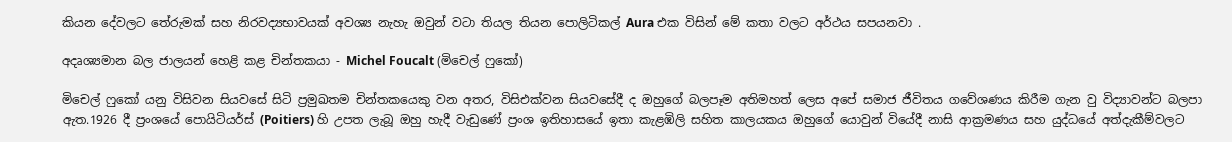කියන දේවලට තේරුමක් සහ නිරවද්‍යභාවයක් අවශ්‍ය නැහැ ඔවුන් වටා තියල තියන පොලිටිකල් Aura එක විසින් මේ කතා වලට අර්ථය සපයනවා .

අදෘශ්‍යමාන බල ජාලයන් හෙළි කළ චින්තකයා - Michel Foucalt (මිචෙල් ෆුකෝ)

මිචෙල් ෆුකෝ යනු විසිවන සියවසේ සිටි ප්‍රමුඛතම චින්තකයෙකු වන අතර, විසිඑක්වන සියවසේදී ද ඔහුගේ බලපෑම අතිමහත් ලෙස අපේ සමාජ ජීවිතය ගවේශණය කිරීම ගැන වු විද්‍යාවන්ට බලපා ඇත.1926 දී ප්‍රංශයේ පොයිටියර්ස් (Poitiers) හි උපත ලැබූ ඔහු හැදී වැඩුණේ ප්‍රංශ ඉතිහාසයේ ඉතා කැළඹිලි සහිත කාලයකය ඔහුගේ යොවුන් වියේදී නාසි ආක්‍රමණය සහ යුද්ධයේ අත්දැකීම්වලට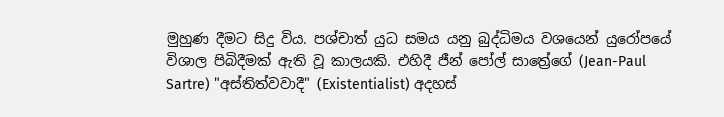මුහුණ දීමට සිදු විය. පශ්චාත් යුධ සමය යනු බුද්ධිමය වශයෙන් යුරෝපයේ විශාල පිබිදීමක් ඇති වූ කාලයකි. එහිදී ජීන් පෝල් සාත්‍රේගේ (Jean-Paul Sartre) "අස්තිත්වවාදී" (Existentialist) අදහස්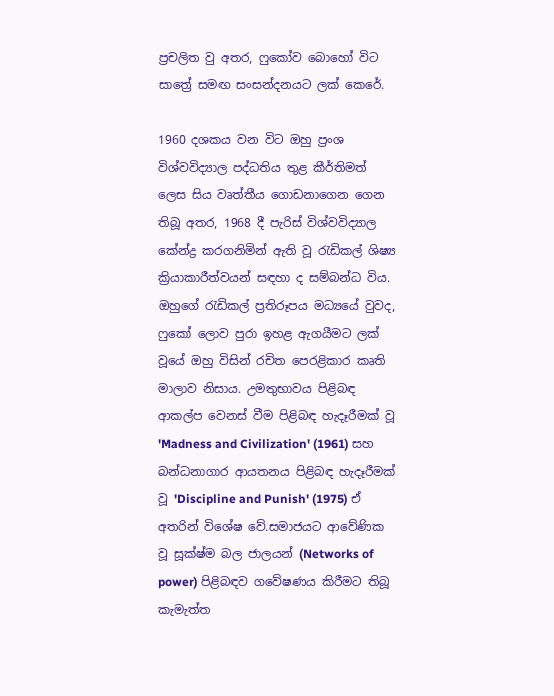ප්‍රචලිත වු අතර, ෆුකෝව බොහෝ විට සාත්‍රේ සමඟ සංසන්දනයට ලක් කෙරේ.

1960 දශකය වන විට ඔහු ප්‍රංශ විශ්වවිද්‍යාල පද්ධතිය තුළ කීර්තිමත් ලෙස සිය වෘත්තීය ගොඩනාගෙන ගෙන තිබූ අතර, 1968 දී පැරිස් විශ්වවිද්‍යාල කේන්ද්‍ර කරගනිමින් ඇති වූ රැඩිකල් ශිෂ්‍ය ක්‍රියාකාරීත්වයන් සඳහා ද සම්බන්ධ විය. ඔහුගේ රැඩිකල් ප්‍රතිරූපය මධ්‍යයේ වුවද, ෆුකෝ ලොව පුරා ඉහළ ඇගයීමට ලක් වූයේ ඔහු විසින් රචිත පෙරළිකාර කෘති මාලාව නිසාය. උමතුභාවය පිළිබඳ ආකල්ප වෙනස් වීම පිළිබඳ හැදෑරීමක් වූ 'Madness and Civilization' (1961) සහ බන්ධනාගාර ආයතනය පිළිබඳ හැදෑරීමක් වූ 'Discipline and Punish' (1975) ඒ අතරින් විශේෂ වේ.සමාජයට ආවේණික වූ සූක්ෂ්ම බල ජාලයන් (Networks of power) පිළිබඳව ගවේෂණය කිරීමට තිබූ කැමැත්ත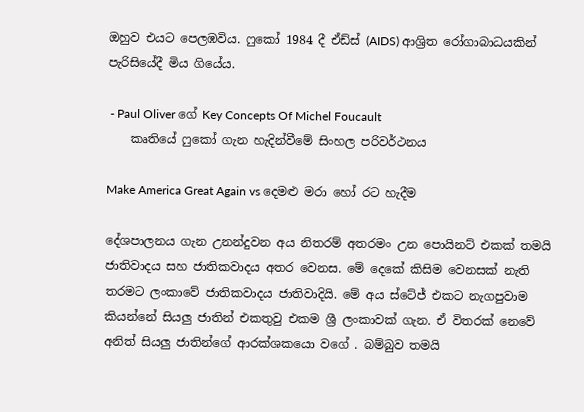ඔහුව එයට පෙලඹවිය. ෆුකෝ 1984 දී ඒඩ්ස් (AIDS) ආශ්‍රිත රෝගාබාධයකින් පැරිසියේදී මිය ගියේය.

 - Paul Oliver ගේ Key Concepts Of Michel Foucault
    කෘතියේ ෆුකෝ ගැන හැදින්වීමේ සිංහල පරිවර්ථනය

Make America Great Again vs දෙමළු මරා හෝ රට හැදීම

දේශපාලනය ගැන උනන්දුවන අය නිතරම් අතරමං උන පොයිනට් එකක් තමයි ජාතිවාදය සහ ජාතිකවාදය අතර වෙනස. මේ දෙකේ කිසිම වෙනසක් නැති තරමට ලංකාවේ ජාතිකවාදය ජාතිවාදියි. මේ අය ස්ටේජ් එකට නැගපුවාම කියන්නේ සියලු ජාතින් එකතුවු එකම ශ්‍රී ලංකාවක් ගැන. ඒ විතරක් නෙවේ අනිත් සියලු ජාතින්ගේ ආරක්ශකයො වගේ . බම්බුව තමයි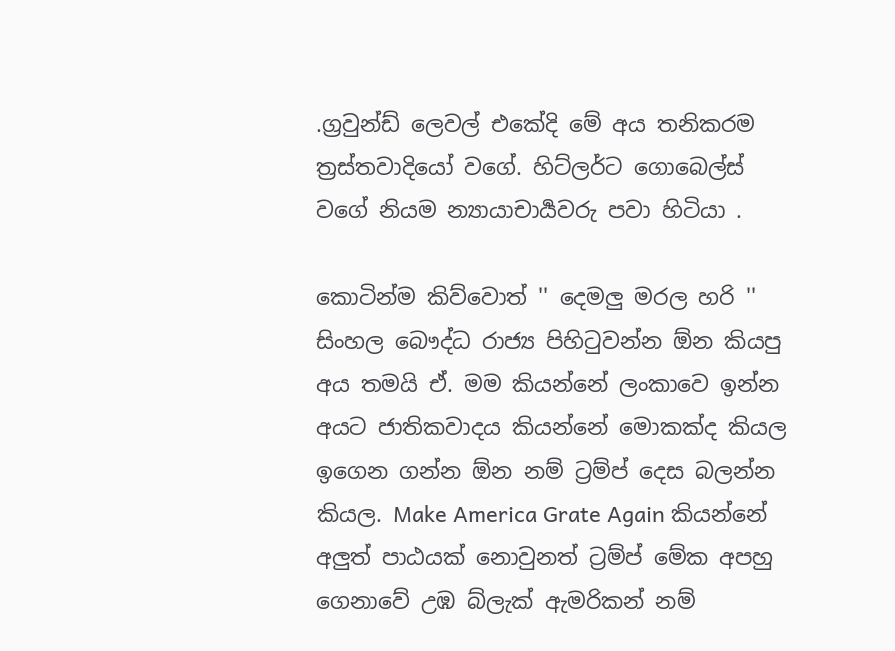.ග්‍රවුන්ඩ් ලෙවල් එකේදි මේ අය තනිකරම ත්‍රස්තවාදියෝ වගේ. හිට්ලර්ට ගොබෙල්ස් වගේ නියම න්‍යායාචාර්‍යවරු පවා හිටියා .

කොටින්ම කිව්වොත් '' දෙමලු මරල හරි '' සිංහල බෞද්ධ රාජ්‍ය පිහිටුවන්න ඕන කියපු අය තමයි ඒ. මම කියන්නේ ලංකාවෙ ඉන්න අයට ජාතිකවාදය කියන්නේ මොකක්ද කියල ඉගෙන ගන්න ඕන නම් ට්‍රම්ප් දෙස බලන්න කියල. Make America Grate Again කියන්නේ අලුත් පාඨයක් නොවුනත් ට්‍රම්ප් මේක අපහු ගෙනාවේ උඹ බ්ලැක් ඇමරිකන් නම්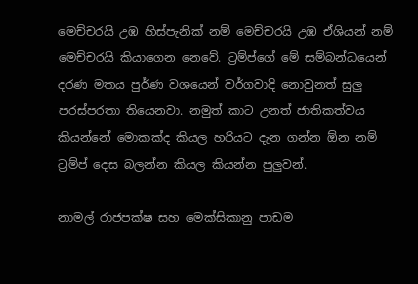මෙච්චරයි උඹ හිස්පැනික් නම් මෙච්චරයි උඹ ඒශියන් නම් මෙච්චරයි කියාගෙන නෙවේ. ට්‍රම්ප්ගේ මේ සම්බන්ධයෙන් දරණ මතය පුර්ණ වශයෙන් වර්ගවාදි නොවුනත් සුලු පරස්පරතා තියෙනවා. නමුත් කාට උනත් ජාතිකත්වය කියන්නේ මොකක්ද කියල හරියට දැන ගන්න ඕන නම්  ට්‍රම්ප් දෙස බලන්න කියල කියන්න පුලුවන්.

නාමල් රාජපක්ෂ සහ මෙක්සිකානු පාඩම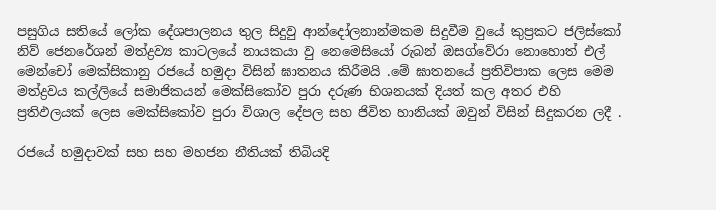පසුගිය සතියේ ලෝක දේශපාලනය තුල සිදුවු ආන්දෝලනාන්මකම සිදුවීම වුයේ කුප්‍රකට ජලිස්කෝ  නිව් ජෙනරේශන් මත්ද්‍රව්‍ය කාටලයේ නායකයා වු නෙමෙසියෝ රුබන් ඔසග්වේරා නොහොත් එල් මෙන්චෝ මෙක්සිකානු රජයේ හමුදා විසින් ඝාතනය කිරීමයි .මේ ඝාතනයේ ප්‍රතිවිපාක ලෙස මෙම මත්ද්‍රවය කල්ලියේ සමාජිකයන් මෙක්සිකෝව පුරා දරුණ භිශනයක් දියත් කල අතර එහි ප්‍රතිඵලයක් ලෙස මෙක්සිකෝව පුරා විශාල දේපල සහ ජිවිත හානියක් ඔවුන් විසින් සිදුකරන ලදී .

රජයේ හමුදාවක් සහ සහ මහජන නීතියක් තිබියදි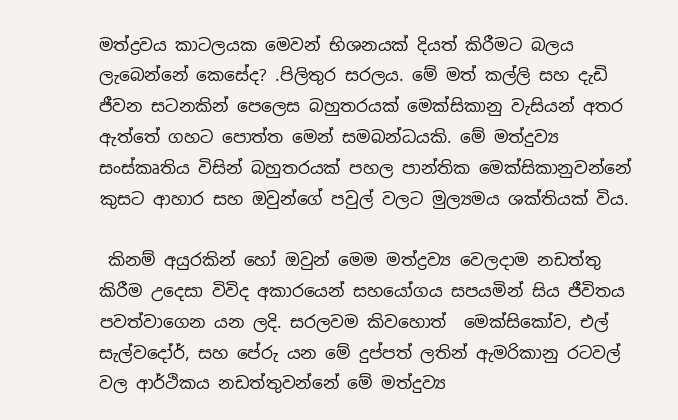මත්ද්‍රවය කාටලයක මෙවන් භිශනයක් දියත් කිරීමට බලය ලැබෙන්නේ කෙසේද? .පිලිතුර සරලය. මේ මත් කල්ලි සහ දැඩි ජීවන සටනකින් පෙලෙස බහුතරයක් මෙක්සිකානු වැසියන් අතර ඇත්තේ ගහට පොත්ත මෙන් සමබන්ධයකි. මේ මත්දුව්‍ය සංස්කෘතිය විසින් බහුතරයක් පහල පාන්තික මෙක්සිකානුවන්නේ කුසට ආහාර සහ ඔවුන්ගේ පවුල් වලට මුල්‍යමය ශක්තියක් විය.

 කිනම් අයුරකින් හෝ ඔවුන් මෙම මත්ද්‍රව්‍ය වෙලදාම නඩත්තු  කිරීම උදෙසා විවිද අකාරයෙන් සහයෝගය සපයමින් සිය ජීවිතය පවත්වාගෙන යන ලදි. සරලවම කිවහොත්  මෙක්සිකෝව, එල් සැල්වදෝර්, සහ පේරු යන මේ දුප්පත් ලතින් ඇමරිකානු රටවල් වල ආර්ථිකය නඩත්තුවන්නේ මේ මත්දුව්‍ය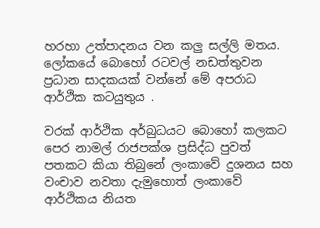හරහා උත්පාදනය වන කලු සල්ලි මතය.  ලෝකයේ බොහෝ රටවල් නඩත්තුවන ප්‍රධාන සාදකයක් වන්නේ මේ අපරාධ ආර්ථික කටයුතුය .

වරක් ආර්ථික අර්බුධයට බොහෝ කලකට පෙර නාමල් රාජපක්ශ ප්‍රසිද්ධ පුවත් පතකට කියා තිබුනේ ලංකාවේ දුශනය සහ වංචාව නවතා දැමුහොත් ලංකාවේ ආර්ථිකය නියත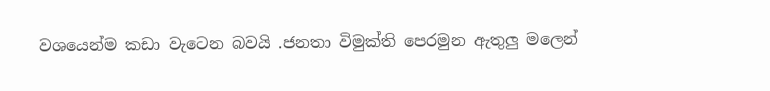වශයෙන්ම කඩා වැටෙන බවයි .ජනතා විමුක්ති පෙරමුන ඇතුලු මලෙන්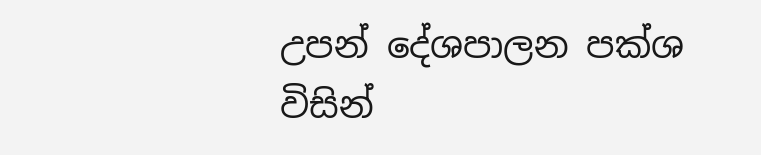උපන් දේශපාලන පක්ශ විසින්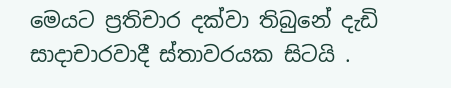මෙයට ප්‍රතිචාර දක්වා තිබුනේ දැඩි සාදාචාරවාදී ස්තාවරයක සිටයි .